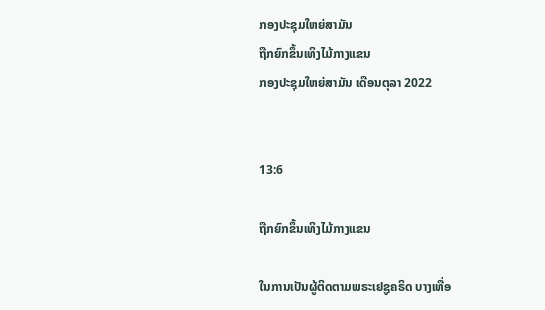ກອງປະຊຸມໃຫຍ່ສາມັນ
ຖືກຍົກຂຶ້ນເທິງໄມ້ກາງແຂນ
ກອງປະຊຸມໃຫຍ່ສາມັນ ເດືອນຕຸລາ 2022


13:6

ຖືກຍົກຂຶ້ນເທິງໄມ້ກາງແຂນ

ໃນການເປັນຜູ້ຕິດຕາມພຣະເຢຊູຄຣິດ ບາງເທື່ອ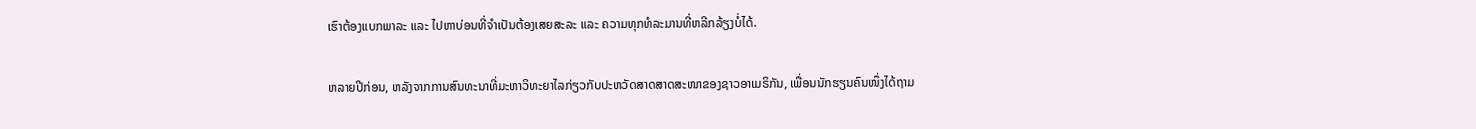ເຮົາຕ້ອງແບກພາລະ ແລະ ໄປຫາບ່ອນທີ່ຈຳເປັນຕ້ອງເສຍສະລະ ແລະ ຄວາມທຸກທໍລະມານທີ່ຫລີກລ້ຽງບໍ່ໄດ້.

ຫລາຍປີກ່ອນ, ຫລັງຈາກການສົນທະນາທີ່ມະຫາວິທະຍາໄລກ່ຽວກັບປະຫວັດສາດສາດສະໜາຂອງຊາວອາເມຣິກັນ, ເພື່ອນນັກຮຽນຄົນໜຶ່ງໄດ້ຖາມ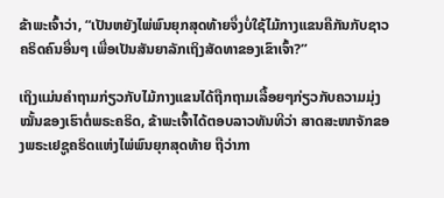ຂ້າພະເຈົ້າວ່າ, “ເປັນຫຍັງໄພ່ພົນຍຸກສຸດທ້າຍຈຶ່ງບໍ່ໃຊ້ໄມ້ກາງແຂນຄືກັນກັບຊາວຄຣິດຄົນອື່ນໆ ເພື່ອເປັນສັນຍາລັກເຖິງສັດທາຂອງເຂົາເຈົ້າ?”

ເຖິງແມ່ນຄຳຖາມກ່ຽວກັບໄມ້ກາງແຂນໄດ້ຖືກຖາມເລື້ອຍໆກ່ຽວກັບຄວາມມຸ່ງໝັ້ນຂອງເຮົາຕໍ່ພຣະຄຣິດ, ຂ້າພະເຈົ້າໄດ້ຕອບລາວທັນທີວ່າ ສາດສະໜາຈັກຂອງພຣະເຢຊູຄຣິດແຫ່ງໄພ່ພົນຍຸກສຸດທ້າຍ ຖືວ່າກາ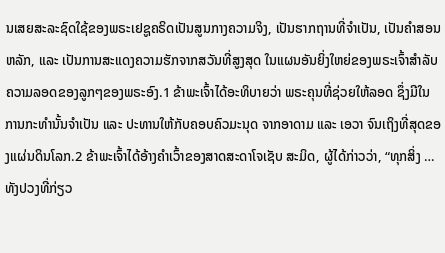ນເສຍສະລະຊົດໃຊ້ຂອງພຣະເຢຊູຄຣິດເປັນສູນກາງຄວາມຈິງ, ເປັນຮາກຖານທີ່ຈຳເປັນ, ເປັນຄຳສອນຫລັກ, ແລະ ເປັນການສະແດງຄວາມຮັກຈາກສວັນທີ່ສູງສຸດ ໃນແຜນອັນຍິ່ງໃຫຍ່ຂອງພຣະເຈົ້າສຳລັບຄວາມລອດຂອງລູກໆຂອງພຣະອົງ.1 ຂ້າພະເຈົ້າໄດ້ອະທິບາຍວ່າ ພຣະຄຸນທີ່ຊ່ວຍໃຫ້ລອດ ຊຶ່ງມີໃນການກະທຳນັ້ນຈຳເປັນ ແລະ ປະທານໃຫ້ກັບຄອບຄົວມະນຸດ ຈາກອາດາມ ແລະ ເອວາ ຈົນເຖິງທີ່ສຸດຂອງແຜ່ນດິນໂລກ.2 ຂ້າພະເຈົ້າໄດ້ອ້າງຄຳເວົ້າຂອງສາດສະດາໂຈເຊັບ ສະມິດ, ຜູ້ໄດ້ກ່າວວ່າ, “ທຸກສິ່ງ … ທັງປວງທີ່ກ່ຽວ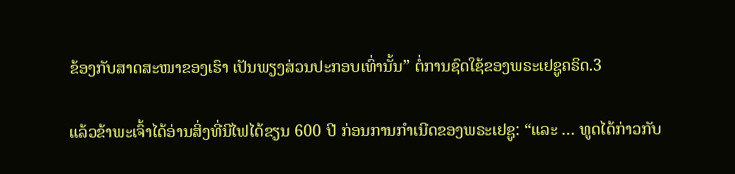ຂ້ອງກັບສາດສະໜາຂອງເຮົາ ເປັນພຽງສ່ວນປະກອບເທົ່ານັ້ນ” ຕໍ່ການຊົດໃຊ້ຂອງພຣະເຢຊູຄຣິດ.3

ແລ້ວຂ້າພະເຈົ້າໄດ້ອ່ານສິ່ງທີ່ນີໄຟໄດ້ຂຽນ 600 ປີ ກ່ອນການກຳເນີດຂອງພຣະເຢຊູ: “ແລະ … ທູດໄດ້ກ່າວກັບ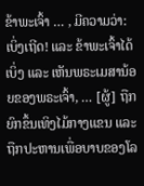ຂ້າພະເຈົ້າ … , ມີຄວາມວ່າ: ເບິ່ງເຖີດ! ແລະ ຂ້າພະເຈົ້າໄດ້ເບິ່ງ ແລະ ເຫັນພຣະເມສານ້ອຍຂອງພຣະເຈົ້າ, … [ຜູ້] ຖືກຍົກຂຶ້ນເທິງໄມ້ກາງແຂນ ແລະ ຖືກປະຫານເພື່ອບາບຂອງໂລ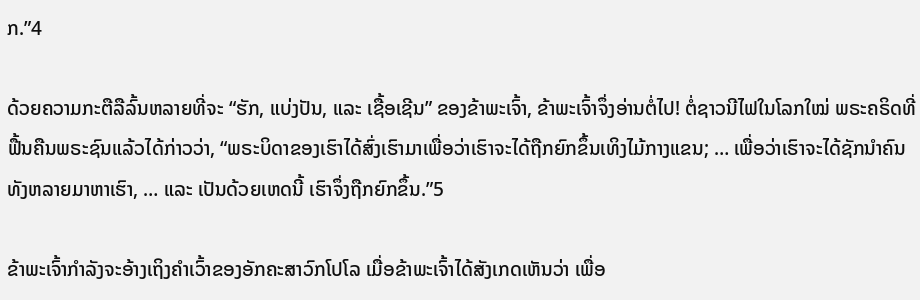ກ.”4

ດ້ວຍຄວາມກະຕືລືລົ້ນຫລາຍທີ່ຈະ “ຮັກ, ແບ່ງປັນ, ແລະ ເຊື້ອເຊີນ” ຂອງຂ້າພະເຈົ້າ, ຂ້າພະເຈົ້າຈຶ່ງອ່ານຕໍ່ໄປ! ຕໍ່ຊາວນີໄຟໃນໂລກໃໝ່ ພຣະຄຣິດທີ່ຟື້ນຄືນພຣະຊົນແລ້ວໄດ້ກ່າວວ່າ, “ພຣະບິດາຂອງເຮົາໄດ້ສົ່ງເຮົາມາເພື່ອວ່າເຮົາຈະໄດ້ຖືກຍົກຂຶ້ນເທິງໄມ້ກາງແຂນ; … ເພື່ອວ່າເຮົາຈະໄດ້ຊັກນຳຄົນທັງຫລາຍມາຫາເຮົາ, … ແລະ ເປັນດ້ວຍເຫດນີ້ ເຮົາຈຶ່ງຖືກຍົກຂຶ້ນ.”5

ຂ້າພະເຈົ້າກຳລັງຈະອ້າງເຖິງຄຳເວົ້າຂອງອັກຄະສາວົກໂປໂລ ເມື່ອຂ້າພະເຈົ້າໄດ້ສັງເກດເຫັນວ່າ ເພື່ອ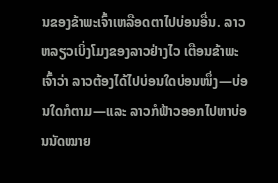ນຂອງຂ້າພະເຈົ້າເຫລືອດຕາໄປບ່ອນອື່ນ. ລາວຫລຽວເບິ່ງໂມງຂອງລາວຢ່າງໄວ ເຕືອນຂ້າພະເຈົ້າວ່າ ລາວຕ້ອງໄດ້ໄປບ່ອນໃດບ່ອນໜຶ່ງ—ບ່ອນໃດກໍຕາມ—ແລະ ລາວກໍຟ້າວອອກໄປຫາບ່ອນນັດໝາຍ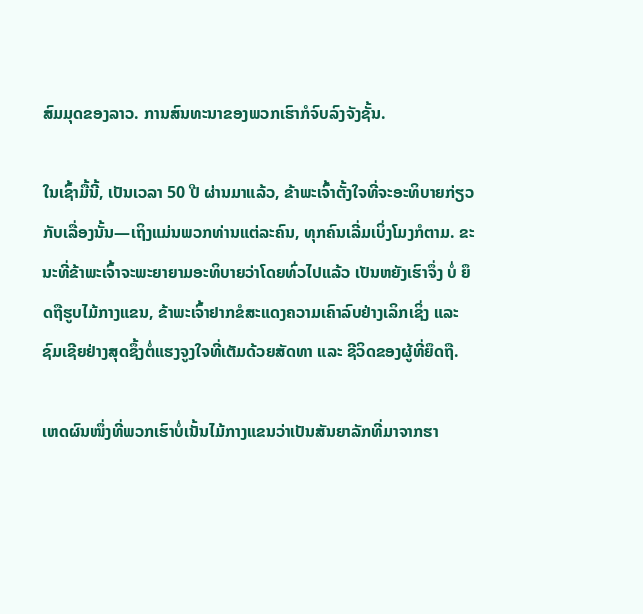ສົມມຸດຂອງລາວ. ການສົນທະນາຂອງພວກເຮົາກໍຈົບລົງຈັງຊັ້ນ.

ໃນເຊົ້າມື້ນີ້, ເປັນເວລາ 50 ປີ ຜ່ານມາແລ້ວ, ຂ້າພະເຈົ້າຕັ້ງໃຈທີ່ຈະອະທິບາຍກ່ຽວກັບເລື່ອງນັ້ນ—ເຖິງແມ່ນພວກທ່ານແຕ່ລະຄົນ, ທຸກຄົນເລີ່ມເບິ່ງໂມງກໍຕາມ. ຂະນະທີ່ຂ້າພະເຈົ້າຈະພະຍາຍາມອະທິບາຍວ່າໂດຍທົ່ວໄປແລ້ວ ເປັນຫຍັງເຮົາຈຶ່ງ ບໍ່ ຍຶດຖືຮູບໄມ້ກາງແຂນ, ຂ້າພະເຈົ້າຢາກຂໍສະແດງຄວາມເຄົາລົບຢ່າງເລິກເຊິ່ງ ແລະ ຊົມເຊີຍຢ່າງສຸດຊຶ້ງຕໍ່ແຮງຈູງໃຈທີ່ເຕັມດ້ວຍສັດທາ ແລະ ຊີວິດຂອງຜູ້ທີ່ຍຶດຖື.

ເຫດຜົນໜຶ່ງທີ່ພວກເຮົາບໍ່ເນັ້ນໄມ້ກາງແຂນວ່າເປັນສັນຍາລັກທີ່ມາຈາກຮາ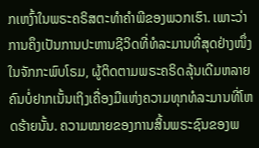ກເຫງົ້າໃນພຣະຄຣິສຕະທຳຄຳພີຂອງພວກເຮົາ. ເພາະວ່າການຄຶງເປັນການປະຫານຊີວິດທີ່ທໍລະມານທີ່ສຸດຢ່າງໜຶ່ງ ໃນຈັກກະພົບໂຣມ, ຜູ້ຕິດຕາມພຣະຄຣິດລຸ້ນເດີມຫລາຍຄົນບໍ່ຢາກເນັ້ນເຖິງເຄື່ອງມືແຫ່ງຄວາມທຸກທໍລະມານທີ່ໂຫດຮ້າຍນັ້ນ. ຄວາມໝາຍຂອງການສິ້ນພຣະຊົນຂອງພ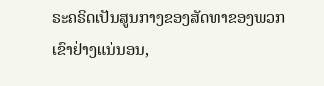ຣະຄຣິດເປັນສູນກາງຂອງສັດທາຂອງພວກເຂົາຢ່າງແນ່ນອນ,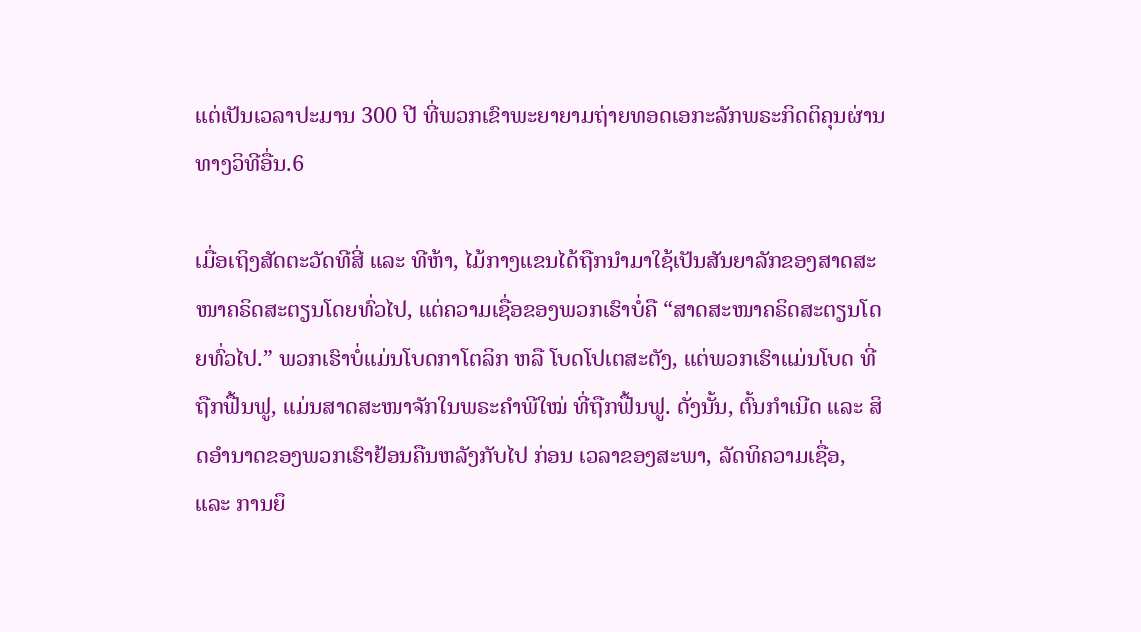ແຕ່ເປັນເວລາປະມານ 300 ປີ ທີ່ພວກເຂົາພະຍາຍາມຖ່າຍທອດເອກະລັກພຣະກິດຕິຄຸນຜ່ານທາງວິທີອື່ນ.6

ເມື່ອເຖິງສັດຕະວັດທີສີ່ ແລະ ທີຫ້າ, ໄມ້ກາງແຂນໄດ້ຖືກນຳມາໃຊ້ເປັນສັນຍາລັກຂອງສາດສະໜາຄຣິດສະຕຽນໂດຍທົ່ວໄປ, ແຕ່ຄວາມເຊື່ອຂອງພວກເຮົາບໍ່ຄື “ສາດສະໜາຄຣິດສະຕຽນໂດຍທົ່ວໄປ.” ພວກເຮົາບໍ່ແມ່ນໂບດກາໂຕລິກ ຫລື ໂບດໂປເຕສະຕັງ, ແຕ່ພວກເຮົາແມ່ນໂບດ ທີ່ຖືກຟື້ນຟູ, ແມ່ນສາດສະໜາຈັກໃນພຣະຄຳພີໃໝ່ ທີ່ຖືກຟື້ນຟູ. ດັ່ງນັ້ນ, ຕົ້ນກຳເນີດ ແລະ ສິດອຳນາດຂອງພວກເຮົາຢ້ອນຄືນຫລັງກັບໄປ ກ່ອນ ເວລາຂອງສະພາ, ລັດທິຄວາມເຊື່ອ, ແລະ ການຍຶ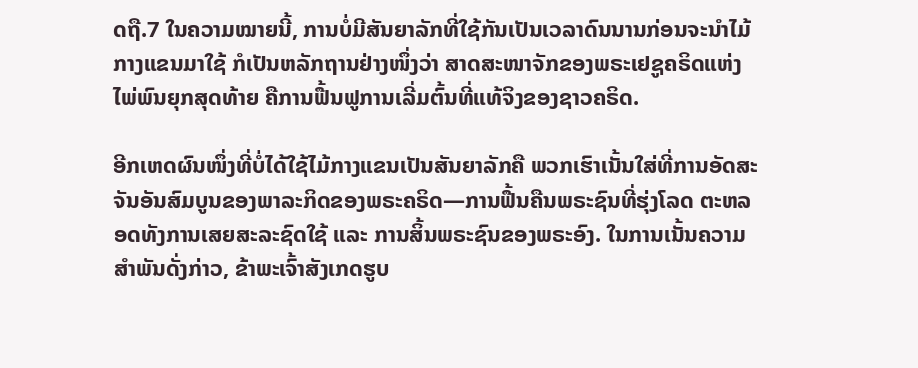ດຖື.7 ໃນຄວາມໝາຍນີ້, ການບໍ່ມີສັນຍາລັກທີ່ໃຊ້ກັນເປັນເວລາດົນນານກ່ອນຈະນຳໄມ້ກາງແຂນມາໃຊ້ ກໍເປັນຫລັກຖານຢ່າງໜຶ່ງວ່າ ສາດສະໜາຈັກຂອງພຣະເຢຊູຄຣິດແຫ່ງໄພ່ພົນຍຸກສຸດທ້າຍ ຄືການຟື້ນຟູການເລີ່ມຕົ້ນທີ່ແທ້ຈິງຂອງຊາວຄຣິດ.

ອີກເຫດຜົນໜຶ່ງທີ່ບໍ່ໄດ້ໃຊ້ໄມ້ກາງແຂນເປັນສັນຍາລັກຄື ພວກເຮົາເນັ້ນໃສ່ທີ່ການອັດສະຈັນອັນສົມບູນຂອງພາລະກິດຂອງພຣະຄຣິດ—ການຟື້ນຄືນພຣະຊົນທີ່ຮຸ່ງໂລດ ຕະຫລອດທັງການເສຍສະລະຊົດໃຊ້ ແລະ ການສິ້ນພຣະຊົນຂອງພຣະອົງ. ໃນການເນັ້ນຄວາມສຳພັນດັ່ງກ່າວ, ຂ້າພະເຈົ້າສັງເກດຮູບ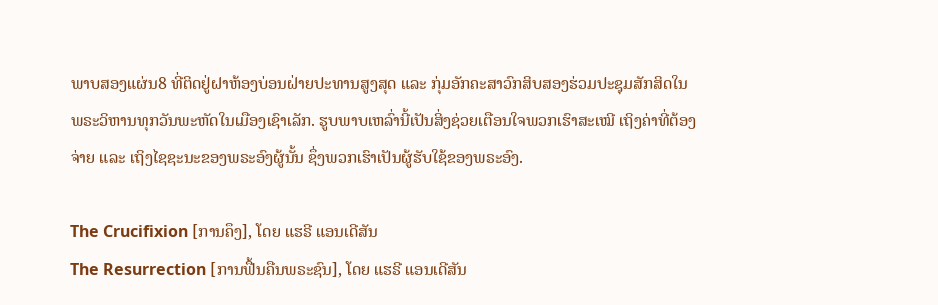ພາບສອງແຜ່ນ8 ທີ່ຕິດຢູ່ຝາຫ້ອງບ່ອນຝ່າຍປະທານສູງສຸດ ແລະ ກຸ່ມອັກຄະສາວົກສິບສອງຮ່ວມປະຊຸມສັກສິດໃນພຣະວິຫານທຸກວັນພະຫັດໃນເມືອງເຊົາເລັກ. ຮູບພາບເຫລົ່ານີ້ເປັນສິ່ງຊ່ວຍເຕືອນໃຈພວກເຮົາສະເໝີ ເຖິງຄ່າທີ່ຕ້ອງຈ່າຍ ແລະ ເຖິງໄຊຊະນະຂອງພຣະອົງຜູ້ນັ້ນ ຊຶ່ງພວກເຮົາເປັນຜູ້ຮັບໃຊ້ຂອງພຣະອົງ.

The Crucifixion [ການຄຶງ], ໂດຍ ແຮຣີ ແອນເດີສັນ
The Resurrection [ການຟື້ນຄືນພຣະຊົນ], ໂດຍ ແຮຣີ ແອນເດີສັນ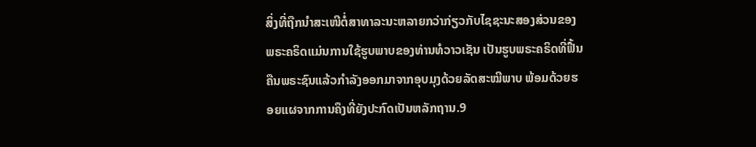ສິ່ງທີ່ຖືກນຳສະເໜີຕໍ່ສາທາລະນະຫລາຍກວ່າກ່ຽວກັບໄຊຊະນະສອງສ່ວນຂອງພຣະຄຣິດແມ່ນການໃຊ້ຮູບພາບຂອງທ່ານທໍວາວເຊັນ ເປັນຮູບພຣະຄຣິດທີ່ຟື້ນຄືນພຣະຊົນແລ້ວກຳລັງອອກມາຈາກອຸບມຸງດ້ວຍລັດສະໝີພາບ ພ້ອມດ້ວຍຮອຍແຜຈາກການຄຶງທີ່ຍັງປະກົດເປັນຫລັກຖານ.9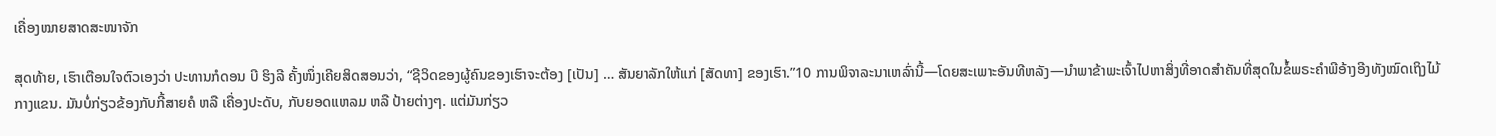ເຄື່ອງໝາຍສາດສະໜາຈັກ

ສຸດທ້າຍ, ເຮົາເຕືອນໃຈຕົວເອງວ່າ ປະທານກໍດອນ ບີ ຮິງລີ ຄັ້ງໜຶ່ງເຄີຍສິດສອນວ່າ, “ຊີວິດຂອງຜູ້ຄົນຂອງເຮົາຈະຕ້ອງ [ເປັນ] … ສັນຍາລັກໃຫ້ແກ່ [ສັດທາ] ຂອງເຮົາ.”10 ການພິຈາລະນາເຫລົ່ານີ້—ໂດຍສະເພາະອັນທີຫລັງ—ນຳພາຂ້າພະເຈົ້າໄປຫາສິ່ງທີ່ອາດສຳຄັນທີ່ສຸດໃນຂໍ້ພຣະຄຳພີອ້າງອີງທັງໝົດເຖິງໄມ້ກາງແຂນ. ມັນບໍ່ກ່ຽວຂ້ອງກັບກີ້ສາຍຄໍ ຫລື ເຄື່ອງປະດັບ, ກັບຍອດແຫລມ ຫລື ປ້າຍຕ່າງໆ. ແຕ່ມັນກ່ຽວ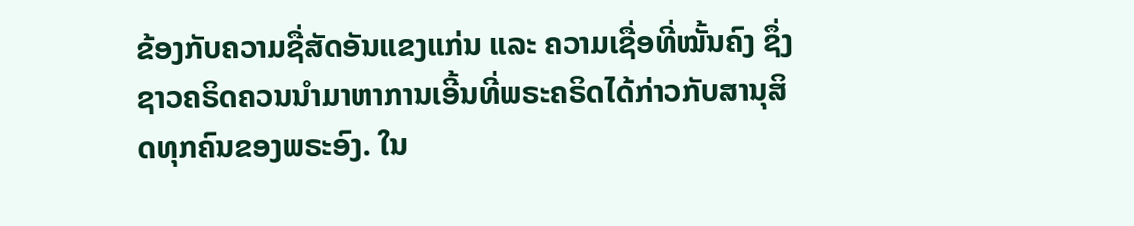ຂ້ອງກັບຄວາມຊື່ສັດອັນແຂງແກ່ນ ແລະ ຄວາມເຊື່ອທີ່ໝັ້ນຄົງ ຊຶ່ງຊາວຄຣິດຄວນນຳມາຫາການເອີ້ນທີ່ພຣະຄຣິດໄດ້ກ່າວກັບສານຸສິດທຸກຄົນຂອງພຣະອົງ. ໃນ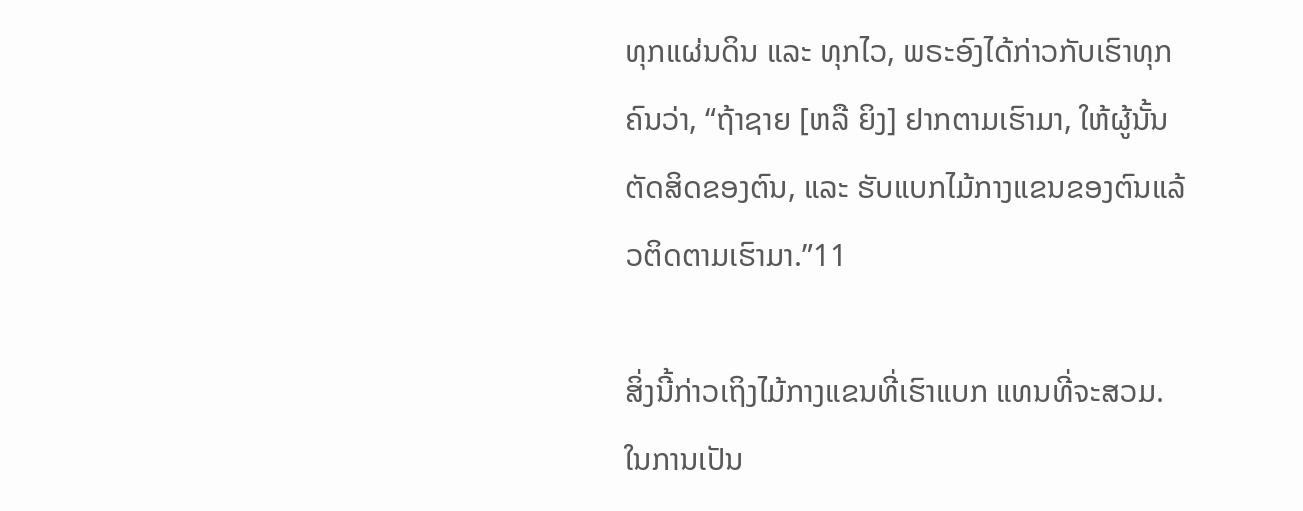ທຸກແຜ່ນດິນ ແລະ ທຸກໄວ, ພຣະອົງໄດ້ກ່າວກັບເຮົາທຸກຄົນວ່າ, “ຖ້າຊາຍ [ຫລື ຍິງ] ຢາກຕາມເຮົາມາ, ໃຫ້ຜູ້ນັ້ນຕັດສິດຂອງຕົນ, ແລະ ຮັບແບກໄມ້ກາງແຂນຂອງຕົນແລ້ວຕິດຕາມເຮົາມາ.”11

ສິ່ງນີ້ກ່າວເຖິງໄມ້ກາງແຂນທີ່ເຮົາແບກ ແທນທີ່ຈະສວມ. ໃນການເປັນ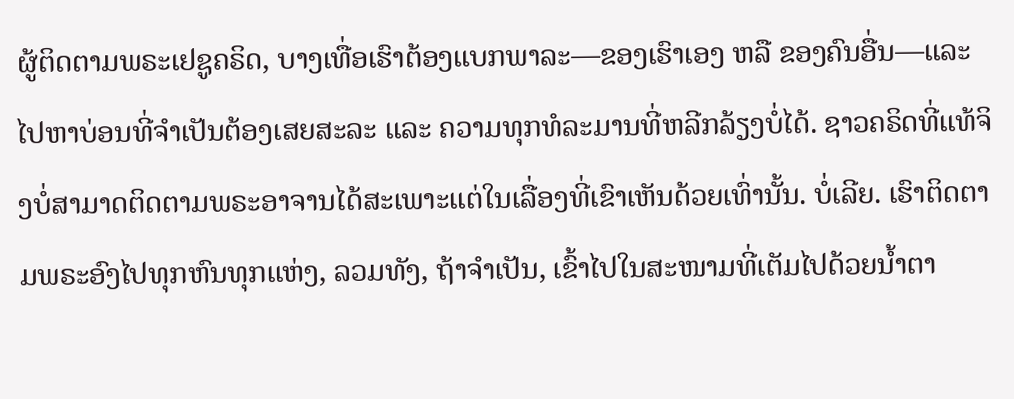ຜູ້ຕິດຕາມພຣະເຢຊູຄຣິດ, ບາງເທື່ອເຮົາຕ້ອງແບກພາລະ—ຂອງເຮົາເອງ ຫລື ຂອງຄົນອື່ນ—ແລະ ໄປຫາບ່ອນທີ່ຈຳເປັນຕ້ອງເສຍສະລະ ແລະ ຄວາມທຸກທໍລະມານທີ່ຫລີກລ້ຽງບໍ່ໄດ້. ຊາວຄຣິດທີ່ແທ້ຈິງບໍ່ສາມາດຕິດຕາມພຣະອາຈານໄດ້ສະເພາະແຕ່ໃນເລື່ອງທີ່ເຂົາເຫັນດ້ວຍເທົ່ານັ້ນ. ບໍ່ເລີຍ. ເຮົາຕິດຕາມພຣະອົງໄປທຸກຫົນທຸກແຫ່ງ, ລວມທັງ, ຖ້າຈຳເປັນ, ເຂົ້າໄປໃນສະໜາມທີ່ເຕັມໄປດ້ວຍນ້ຳຕາ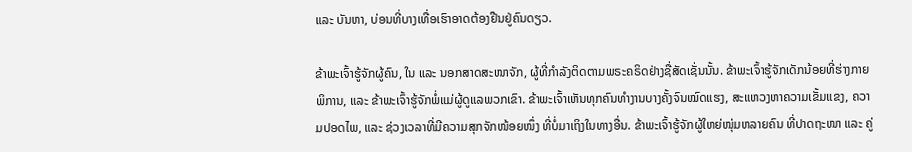ແລະ ບັນຫາ, ບ່ອນທີ່ບາງເທື່ອເຮົາອາດຕ້ອງຢືນຢູ່ຄົນດຽວ.

ຂ້າພະເຈົ້າຮູ້ຈັກຜູ້ຄົນ, ໃນ ແລະ ນອກສາດສະໜາຈັກ, ຜູ້ທີ່ກຳລັງຕິດຕາມພຣະຄຣິດຢ່າງຊື່ສັດເຊັ່ນນັ້ນ. ຂ້າພະເຈົ້າຮູ້ຈັກເດັກນ້ອຍທີ່ຮ່າງກາຍພິການ, ແລະ ຂ້າພະເຈົ້າຮູ້ຈັກພໍ່ແມ່ຜູ້ດູແລພວກເຂົາ. ຂ້າພະເຈົ້າເຫັນທຸກຄົນທຳງານບາງຄັ້ງຈົນໝົດແຮງ, ສະແຫວງຫາຄວາມເຂັ້ມແຂງ, ຄວາມປອດໄພ, ແລະ ຊ່ວງເວລາທີ່ມີຄວາມສຸກຈັກໜ້ອຍໜຶ່ງ ທີ່ບໍ່ມາເຖິງໃນທາງອື່ນ. ຂ້າພະເຈົ້າຮູ້ຈັກຜູ້ໃຫຍ່ໜຸ່ມຫລາຍຄົນ ທີ່ປາດຖະໜາ ແລະ ຄູ່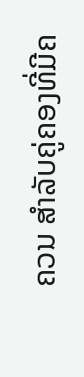ຄວນ ສຳລັບຄູ່ຄອງທີ່ມີຄ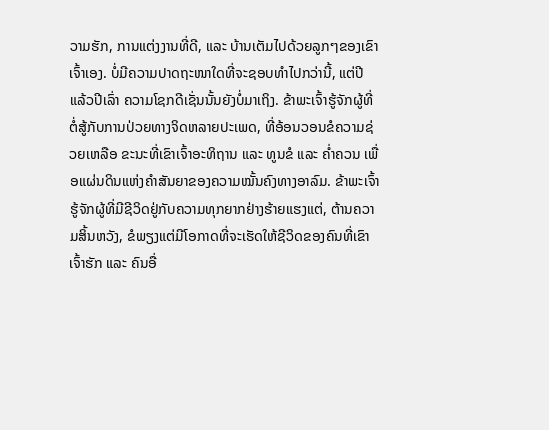ວາມຮັກ, ການແຕ່ງງານທີ່ດີ, ແລະ ບ້ານເຕັມໄປດ້ວຍລູກໆຂອງເຂົາເຈົ້າເອງ. ບໍ່ມີຄວາມປາດຖະໜາໃດທີ່ຈະຊອບທຳໄປກວ່ານີ້, ແຕ່ປີແລ້ວປີເລົ່າ ຄວາມໂຊກດີເຊັ່ນນັ້ນຍັງບໍ່ມາເຖິງ. ຂ້າພະເຈົ້າຮູ້ຈັກຜູ້ທີ່ຕໍ່ສູ້ກັບການປ່ວຍທາງຈິດຫລາຍປະເພດ, ທີ່ອ້ອນວອນຂໍຄວາມຊ່ວຍເຫລືອ ຂະນະທີ່ເຂົາເຈົ້າອະທິຖານ ແລະ ທູນຂໍ ແລະ ຄ່ຳຄວນ ເພື່ອແຜ່ນດິນແຫ່ງຄຳສັນຍາຂອງຄວາມໝັ້ນຄົງທາງອາລົມ. ຂ້າພະເຈົ້າຮູ້ຈັກຜູ້ທີ່ມີຊີວິດຢູ່ກັບຄວາມທຸກຍາກຢ່າງຮ້າຍແຮງແຕ່, ຕ້ານຄວາມສິ້ນຫວັງ, ຂໍພຽງແຕ່ມີໂອກາດທີ່ຈະເຮັດໃຫ້ຊີວິດຂອງຄົນທີ່ເຂົາເຈົ້າຮັກ ແລະ ຄົນອື່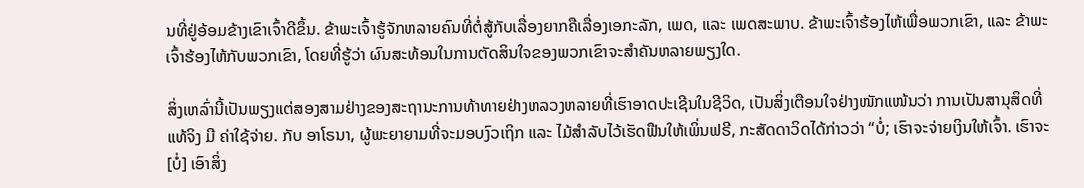ນທີ່ຢູ່ອ້ອມຂ້າງເຂົາເຈົ້າດີຂຶ້ນ. ຂ້າພະເຈົ້າຮູ້ຈັກຫລາຍຄົນທີ່ຕໍ່ສູ້ກັບເລື່ອງຍາກຄືເລື່ອງເອກະລັກ, ເພດ, ແລະ ເພດສະພາບ. ຂ້າພະເຈົ້າຮ້ອງໄຫ້ເພື່ອພວກເຂົາ, ແລະ ຂ້າພະເຈົ້າຮ້ອງໄຫ້ກັບພວກເຂົາ, ໂດຍທີ່ຮູ້ວ່າ ຜົນສະທ້ອນໃນການຕັດສິນໃຈຂອງພວກເຂົາຈະສຳຄັນຫລາຍພຽງໃດ.

ສິ່ງເຫລົ່ານີ້ເປັນພຽງແຕ່ສອງສາມຢ່າງຂອງສະຖານະການທ້າທາຍຢ່າງຫລວງຫລາຍທີ່ເຮົາອາດປະເຊີນໃນຊີວິດ, ເປັນສິ່ງເຕືອນໃຈຢ່າງໜັກແໜ້ນວ່າ ການເປັນສານຸສິດທີ່ແທ້ຈິງ ມີ ຄ່າໃຊ້ຈ່າຍ. ກັບ ອາໂຣນາ, ຜູ້ພະຍາຍາມທີ່ຈະມອບງົວເຖິກ ແລະ ໄມ້ສຳລັບໄວ້ເຮັດຟືນໃຫ້ເພິ່ນຟຣີ, ກະສັດດາວິດໄດ້ກ່າວວ່າ “ບໍ່; ເຮົາຈະຈ່າຍເງິນໃຫ້ເຈົ້າ. ເຮົາຈະ [ບໍ່] ເອົາສິ່ງ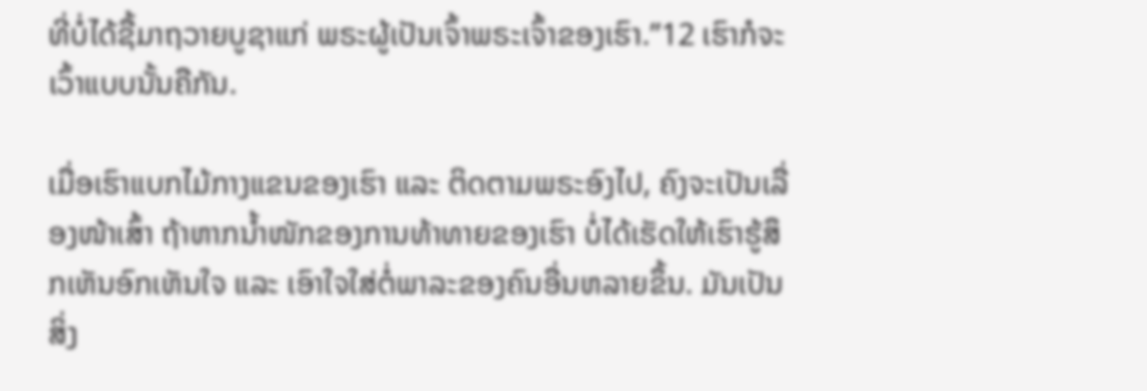ທີ່ບໍ່ໄດ້ຊື້ມາຖວາຍບູຊາແກ່ ພຣະຜູ້ເປັນເຈົ້າພຣະເຈົ້າຂອງເຮົາ.”12 ເຮົາກໍຈະເວົ້າແບບນັ້ນຄືກັນ.

ເມື່ອເຮົາແບກໄມ້ກາງແຂນຂອງເຮົາ ແລະ ຕິດຕາມພຣະອົງໄປ, ຄົງຈະເປັນເລື່ອງໜ້າເສົ້າ ຖ້າຫາກນ້ຳໜັກຂອງການທ້າທາຍຂອງເຮົາ ບໍ່ໄດ້ເຮັດໃຫ້ເຮົາຮູ້ສຶກເຫັນອົກເຫັນໃຈ ແລະ ເອົາໃຈໃສ່ຕໍ່ພາລະຂອງຄົນອື່ນຫລາຍຂຶ້ນ. ມັນເປັນສິ່ງ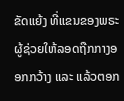ຂັດແຍ້ງ ທີ່ແຂນຂອງພຣະຜູ້ຊ່ວຍໃຫ້ລອດຖືກກາງອອກກວ້າງ ແລະ ແລ້ວຕອກ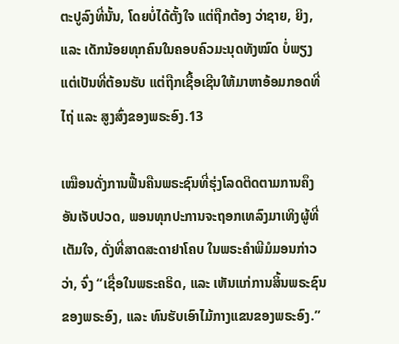ຕະປູລົງທີ່ນັ້ນ, ໂດຍບໍ່ໄດ້ຕັ້ງໃຈ ແຕ່ຖືກຕ້ອງ ວ່າຊາຍ, ຍິງ, ແລະ ເດັກນ້ອຍທຸກຄົນໃນຄອບຄົວມະນຸດທັງໝົດ ບໍ່ພຽງແຕ່ເປັນທີ່ຕ້ອນຮັບ ແຕ່ຖືກເຊື້ອເຊີນໃຫ້ມາຫາອ້ອມກອດທີ່ໄຖ່ ແລະ ສູງສົ່ງຂອງພຣະອົງ.13

ເໝືອນດັ່ງການຟື້ນຄືນພຣະຊົນທີ່ຮຸ່ງໂລດຕິດຕາມການຄຶງອັນເຈັບປວດ, ພອນທຸກປະການຈະຖອກເທລົງມາເທິງຜູ້ທີ່ເຕັມໃຈ, ດັ່ງທີ່ສາດສະດາຢາໂຄບ ໃນພຣະຄຳພີມໍມອນກ່າວວ່າ, ຈົ່ງ “ເຊື່ອໃນພຣະຄຣິດ, ແລະ ເຫັນແກ່ການສິ້ນພຣະຊົນຂອງພຣະອົງ, ແລະ ທົນຮັບເອົາໄມ້ກາງແຂນຂອງພຣະອົງ.”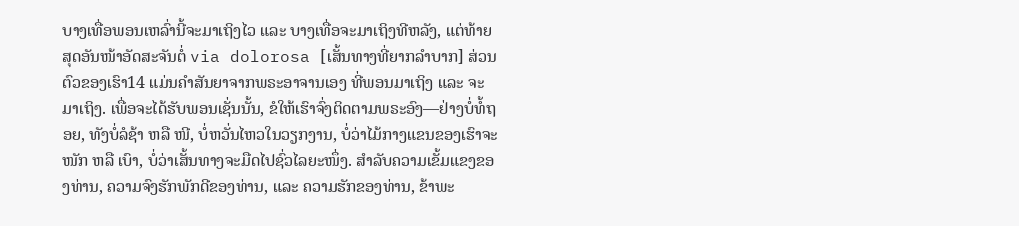ບາງເທື່ອພອນເຫລົ່ານີ້ຈະມາເຖິງໄວ ແລະ ບາງເທື່ອຈະມາເຖິງທີຫລັງ, ແຕ່ທ້າຍສຸດອັນໜ້າອັດສະຈັນຕໍ່ via dolorosa [ເສັ້ນທາງທີ່ຍາກລຳບາກ] ສ່ວນຕົວຂອງເຮົາ14 ແມ່ນຄຳສັນຍາຈາກພຣະອາຈານເອງ ທີ່ພອນມາເຖິງ ແລະ ຈະມາເຖິງ. ເພື່ອຈະໄດ້ຮັບພອນເຊັ່ນນັ້ນ, ຂໍໃຫ້ເຮົາຈົ່ງຕິດຕາມພຣະອົງ—ຢ່າງບໍ່ທໍ້ຖອຍ, ທັງບໍ່ລໍຊ້າ ຫລື ໜີ, ບໍ່ຫວັ່ນໄຫວໃນວຽກງານ, ບໍ່ວ່າໄມ້ກາງແຂນຂອງເຮົາຈະໜັກ ຫລື ເບົາ, ບໍ່ວ່າເສັ້ນທາງຈະມືດໄປຊົ່ວໄລຍະໜຶ່ງ. ສຳລັບຄວາມເຂັ້ມແຂງຂອງທ່ານ, ຄວາມຈົງຮັກພັກດີຂອງທ່ານ, ແລະ ຄວາມຮັກຂອງທ່ານ, ຂ້າພະ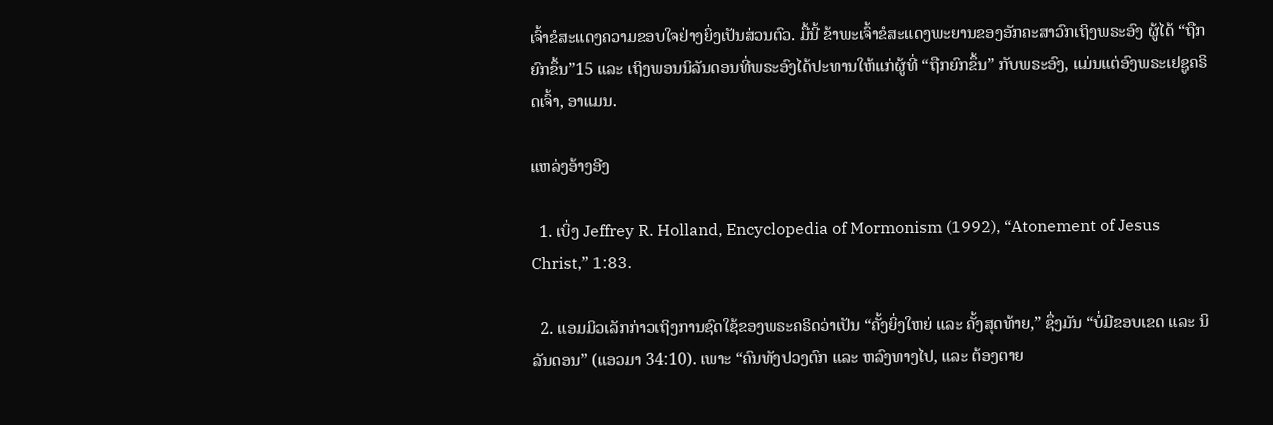ເຈົ້າຂໍສະແດງຄວາມຂອບໃຈຢ່າງຍິ່ງເປັນສ່ວນຕົວ. ມື້ນີ້ ຂ້າພະເຈົ້າຂໍສະແດງພະຍານຂອງອັກຄະສາວົກເຖິງພຣະອົງ ຜູ້ໄດ້ “ຖືກຍົກຂຶ້ນ”15 ແລະ ເຖິງພອນນິລັນດອນທີ່ພຣະອົງໄດ້ປະທານໃຫ້ແກ່ຜູ້ທີ່ “ຖືກຍົກຂຶ້ນ” ກັບພຣະອົງ, ແມ່ນແຕ່ອົງພຣະເຢຊູຄຣິດເຈົ້າ, ອາແມນ.

ແຫລ່ງອ້າງອີງ

  1. ເບິ່ງ Jeffrey R. Holland, Encyclopedia of Mormonism (1992), “Atonement of Jesus Christ,” 1:83.

  2. ແອມມິວເລັກກ່າວເຖິງການຊົດໃຊ້ຂອງພຣະຄຣິດວ່າເປັນ “ຄັ້ງຍິ່ງໃຫຍ່ ແລະ ຄັ້ງສຸດທ້າຍ,” ຊຶ່ງມັນ “ບໍ່ມີຂອບເຂດ ແລະ ນິລັນດອນ” (ແອວມາ 34:10). ເພາະ “ຄົນທັງປວງຕົກ ແລະ ຫລົງທາງໄປ, ແລະ ຕ້ອງຕາຍ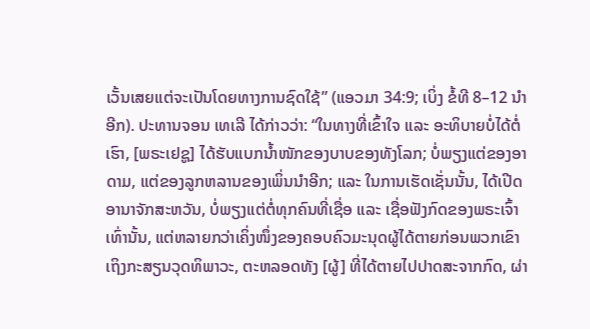ເວັ້ນເສຍແຕ່ຈະເປັນໂດຍທາງການຊົດໃຊ້” (ແອວມາ 34:9; ເບິ່ງ ຂໍ້ທີ 8–12 ນຳອີກ). ປະທານຈອນ ເທເລີ ໄດ້ກ່າວວ່າ: “ໃນທາງທີ່ເຂົ້າໃຈ ແລະ ອະທິບາຍບໍ່ໄດ້ຕໍ່ເຮົາ, [ພຣະເຢຊູ] ໄດ້ຮັບແບກນ້ຳໜັກຂອງບາບຂອງທັງໂລກ; ບໍ່ພຽງແຕ່ຂອງອາດາມ, ແຕ່ຂອງລູກຫລານຂອງເພິ່ນນຳອີກ; ແລະ ໃນການເຮັດເຊັ່ນນັ້ນ, ໄດ້ເປີດອານາຈັກສະຫວັນ, ບໍ່ພຽງແຕ່ຕໍ່ທຸກຄົນທີ່ເຊື່ອ ແລະ ເຊື່ອຟັງກົດຂອງພຣະເຈົ້າເທົ່ານັ້ນ, ແຕ່ຫລາຍກວ່າເຄິ່ງໜຶ່ງຂອງຄອບຄົວມະນຸດຜູ້ໄດ້ຕາຍກ່ອນພວກເຂົາເຖິງກະສຽນວຸດທິພາວະ, ຕະຫລອດທັງ [ຜູ້] ທີ່ໄດ້ຕາຍໄປປາດສະຈາກກົດ, ຜ່າ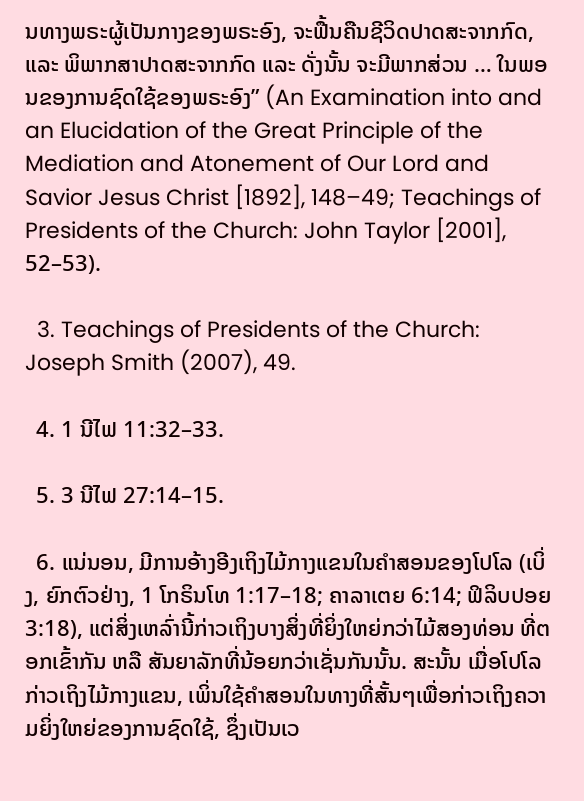ນທາງພຣະຜູ້ເປັນກາງຂອງພຣະອົງ, ຈະຟື້ນຄືນຊີວິດປາດສະຈາກກົດ, ແລະ ພິພາກສາປາດສະຈາກກົດ ແລະ ດັ່ງນັ້ນ ຈະມີພາກສ່ວນ … ໃນພອນຂອງການຊົດໃຊ້ຂອງພຣະອົງ” (An Examination into and an Elucidation of the Great Principle of the Mediation and Atonement of Our Lord and Savior Jesus Christ [1892], 148–49; Teachings of Presidents of the Church: John Taylor [2001], 52–53).

  3. Teachings of Presidents of the Church: Joseph Smith (2007), 49.

  4. 1 ນີໄຟ 11:32–33.

  5. 3 ນີໄຟ 27:14–15.

  6. ແນ່ນອນ, ມີການອ້າງອີງເຖິງໄມ້ກາງແຂນໃນຄຳສອນຂອງໂປໂລ (ເບິ່ງ, ຍົກຕົວຢ່າງ, 1 ໂກຣິນໂທ 1:17–18; ຄາລາເຕຍ 6:14; ຟິລິບປອຍ 3:18), ແຕ່ສິ່ງເຫລົ່ານີ້ກ່າວເຖິງບາງສິ່ງທີ່ຍິ່ງໃຫຍ່ກວ່າໄມ້ສອງທ່ອນ ທີ່ຕອກເຂົ້າກັນ ຫລື ສັນຍາລັກທີ່ນ້ອຍກວ່າເຊັ່ນກັນນັ້ນ. ສະນັ້ນ ເມື່ອໂປໂລກ່າວເຖິງໄມ້ກາງແຂນ, ເພິ່ນໃຊ້ຄຳສອນໃນທາງທີ່ສັ້ນໆເພື່ອກ່າວເຖິງຄວາມຍິ່ງໃຫຍ່ຂອງການຊົດໃຊ້, ຊຶ່ງເປັນເວ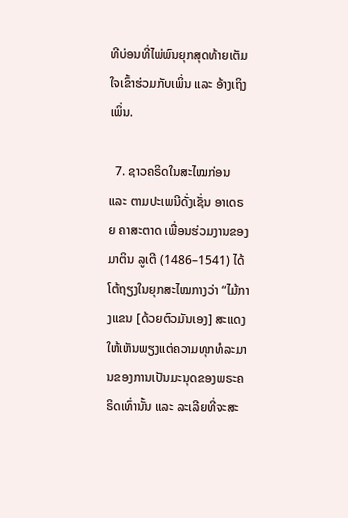ທີບ່ອນທີ່ໄພ່ພົນຍຸກສຸດທ້າຍເຕັມໃຈເຂົ້າຮ່ວມກັບເພິ່ນ ແລະ ອ້າງເຖິງເພິ່ນ.

  7. ຊາວຄຣິດໃນສະໄໝກ່ອນ ແລະ ຕາມປະເພນີດັ່ງເຊັ່ນ ອາເດຣຍ ຄາສະຕາດ ເພື່ອນຮ່ວມງານຂອງມາຕິນ ລູເຕີ (1486–1541) ໄດ້ໂຕ້ຖຽງໃນຍຸກສະໄໝກາງວ່າ “ໄມ້ກາງແຂນ [ດ້ວຍຕົວມັນເອງ] ສະແດງໃຫ້ເຫັນພຽງແຕ່ຄວາມທຸກທໍລະມານຂອງການເປັນມະນຸດຂອງພຣະຄຣິດເທົ່ານັ້ນ ແລະ ລະເລີຍທີ່ຈະສະ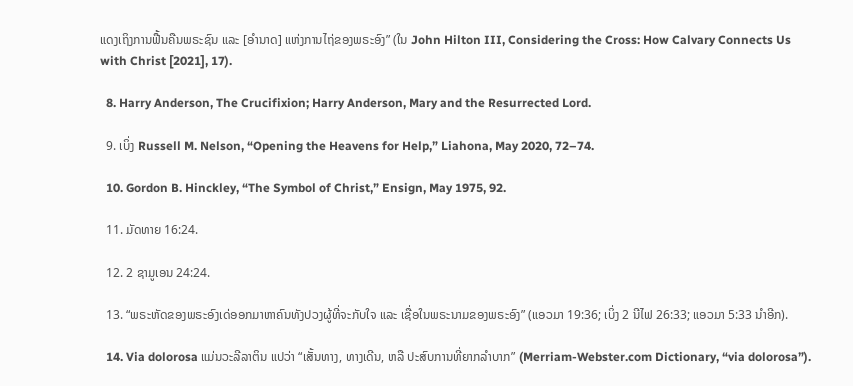ແດງເຖິງການຟື້ນຄືນພຣະຊົນ ແລະ [ອຳນາດ] ແຫ່ງການໄຖ່ຂອງພຣະອົງ” (ໃນ John Hilton III, Considering the Cross: How Calvary Connects Us with Christ [2021], 17).

  8. Harry Anderson, The Crucifixion; Harry Anderson, Mary and the Resurrected Lord.

  9. ເບິ່ງ Russell M. Nelson, “Opening the Heavens for Help,” Liahona, May 2020, 72–74.

  10. Gordon B. Hinckley, “The Symbol of Christ,” Ensign, May 1975, 92.

  11. ມັດທາຍ 16:24.

  12. 2 ຊາມູເອນ 24:24.

  13. “ພຣະຫັດຂອງພຣະອົງເດ່ອອກມາຫາຄົນທັງປວງຜູ້ທີ່ຈະກັບໃຈ ແລະ ເຊື່ອໃນພຣະນາມຂອງພຣະອົງ” (ແອວມາ 19:36; ເບິ່ງ 2 ນີໄຟ 26:33; ແອວມາ 5:33 ນຳອີກ).

  14. Via dolorosa ແມ່ນວະລີລາຕິນ ແປວ່າ “ເສັ້ນທາງ, ທາງເດີນ, ຫລື ປະສົບການທີ່ຍາກລຳບາກ” (Merriam-Webster.com Dictionary, “via dolorosa”).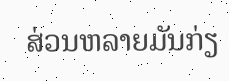ສ່ວນຫລາຍມັນກ່ຽ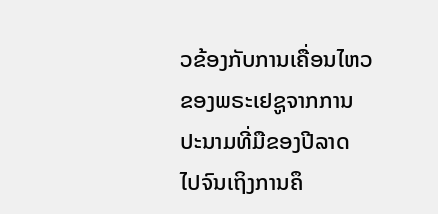ວຂ້ອງກັບການເຄື່ອນໄຫວຂອງພຣະເຢຊູຈາກການປະນາມທີ່ມືຂອງປີລາດ ໄປຈົນເຖິງການຄຶ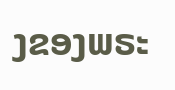ງຂອງພຣະ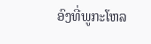ອົງທີ່ພູກະໂຫລ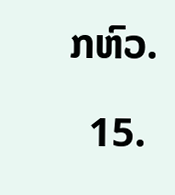ກຫົວ.

  15.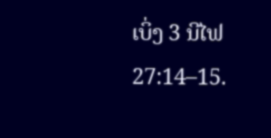ເບິ່ງ 3 ນີໄຟ 27:14–15.